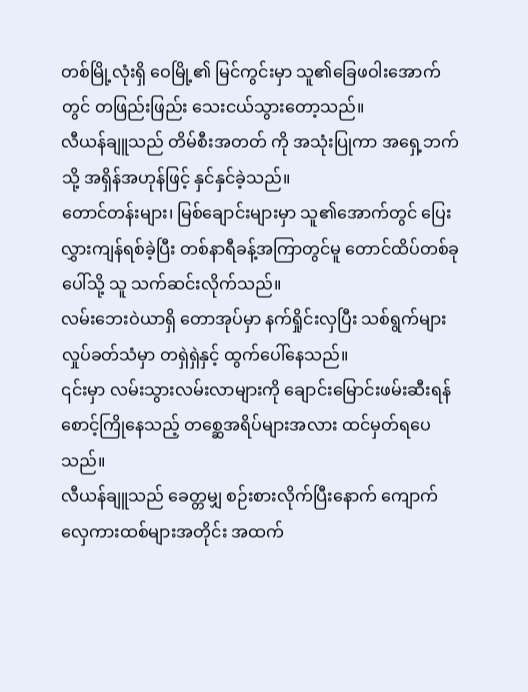တစ်မြို့လုံးရှိ ဝေမြို့၏ မြင်ကွင်းမှာ သူ၏ခြေဖဝါးအောက်တွင် တဖြည်းဖြည်း သေးငယ်သွားတော့သည်။
လီယန်ချူသည် တိမ်စီးအတတ် ကို အသုံးပြုကာ အရှေ့ဘက်သို့ အရှိန်အဟုန်ဖြင့် နှင်နှင်ခဲ့သည်။
တောင်တန်းများ၊ မြစ်ချောင်းများမှာ သူ၏အောက်တွင် ပြေးလွှားကျန်ရစ်ခဲ့ပြီး တစ်နာရီခန့်အကြာတွင်မူ တောင်ထိပ်တစ်ခုပေါ်သို့ သူ သက်ဆင်းလိုက်သည်။
လမ်းဘေးဝဲယာရှိ တောအုပ်မှာ နက်ရှိုင်းလှပြီး သစ်ရွက်များ လှုပ်ခတ်သံမှာ တရှဲရှဲနှင့် ထွက်ပေါ်နေသည်။
၎င်းမှာ လမ်းသွားလမ်းလာများကို ချောင်းမြောင်းဖမ်းဆီးရန် စောင့်ကြိုနေသည့် တစ္ဆေအရိပ်များအလား ထင်မှတ်ရပေသည်။
လီယန်ချူသည် ခေတ္တမျှ စဉ်းစားလိုက်ပြီးနောက် ကျောက်လှေကားထစ်များအတိုင်း အထက်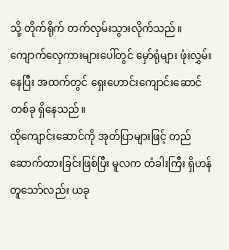သို့ တိုက်ရိုက် တက်လှမ်းသွားလိုက်သည်။
ကျောက်လှေကားများပေါ်တွင် မှော်ရုံများ ဖုံးလွှမ်းနေပြီး အထက်တွင် ရှေးဟောင်းကျောင်းဆောင်တစ်ခု ရှိနေသည်။
ထိုကျောင်းဆောင်ကို အုတ်ပြာများဖြင့် တည်ဆောက်ထားခြင်းဖြစ်ပြီး မူလက တံခါးကြီး ရှိဟန်တူသော်လည်း ယခု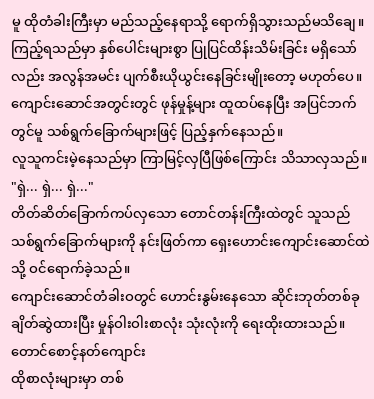မူ ထိုတံခါးကြီးမှာ မည်သည့်နေရာသို့ ရောက်ရှိသွားသည်မသိချေ။
ကြည့်ရသည်မှာ နှစ်ပေါင်းများစွာ ပြုပြင်ထိန်းသိမ်းခြင်း မရှိသော်လည်း အလွန်အမင်း ပျက်စီးယိုယွင်းနေခြင်းမျိုးတော့ မဟုတ်ပေ။
ကျောင်းဆောင်အတွင်းတွင် ဖုန်မှုန့်များ ထူထပ်နေပြီး အပြင်ဘက်တွင်မူ သစ်ရွက်ခြောက်များဖြင့် ပြည့်နှက်နေသည်။
လူသူကင်းမဲ့နေသည်မှာ ကြာမြင့်လှပြီဖြစ်ကြောင်း သိသာလှသည်။
"ရှဲ... ရှဲ... ရှဲ..."
တိတ်ဆိတ်ခြောက်ကပ်လှသော တောင်တန်းကြီးထဲတွင် သူသည် သစ်ရွက်ခြောက်များကို နင်းဖြတ်ကာ ရှေးဟောင်းကျောင်းဆောင်ထဲသို့ ဝင်ရောက်ခဲ့သည်။
ကျောင်းဆောင်တံခါးဝတွင် ဟောင်းနွမ်းနေသော ဆိုင်းဘုတ်တစ်ခု ချိတ်ဆွဲထားပြီး မှုန်ဝါးဝါးစာလုံး သုံးလုံးကို ရေးထိုးထားသည်။
တောင်စောင့်နတ်ကျောင်း
ထိုစာလုံးများမှာ တစ်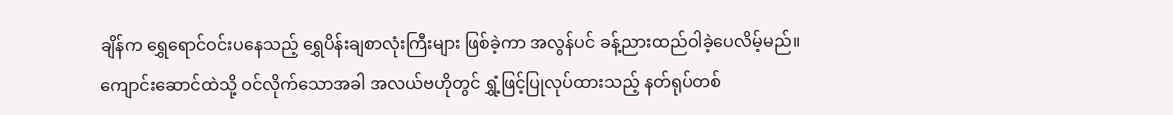ချိန်က ရွှေရောင်ဝင်းပနေသည့် ရွှေပိန်းချစာလုံးကြီးများ ဖြစ်ခဲ့ကာ အလွန်ပင် ခန့်ညားထည်ဝါခဲ့ပေလိမ့်မည်။
ကျောင်းဆောင်ထဲသို့ ဝင်လိုက်သောအခါ အလယ်ဗဟိုတွင် ရွှံ့ဖြင့်ပြုလုပ်ထားသည့် နတ်ရုပ်တစ်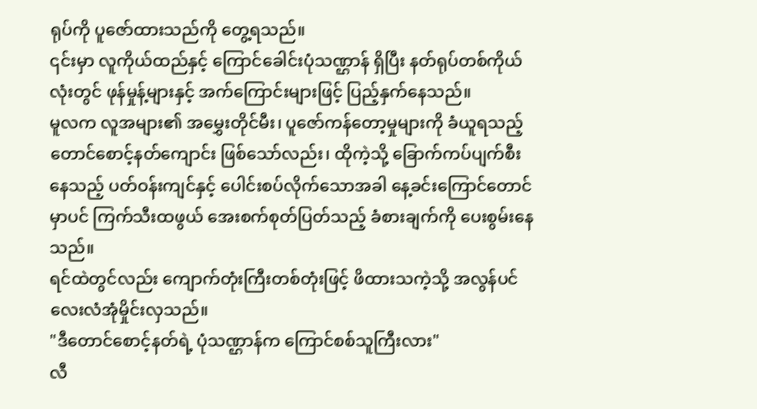ရုပ်ကို ပူဇော်ထားသည်ကို တွေ့ရသည်။
၎င်းမှာ လူကိုယ်ထည်နှင့် ကြောင်ခေါင်းပုံသဏ္ဌာန် ရှိပြီး နတ်ရုပ်တစ်ကိုယ်လုံးတွင် ဖုန်မှုန့်များနှင့် အက်ကြောင်းများဖြင့် ပြည့်နှက်နေသည်။
မူလက လူအများ၏ အမွှေးတိုင်မီး၊ ပူဇော်ကန်တော့မှုများကို ခံယူရသည့် တောင်စောင့်နတ်ကျောင်း ဖြစ်သော်လည်း၊ ထိုကဲ့သို့ ခြောက်ကပ်ပျက်စီးနေသည့် ပတ်ဝန်းကျင်နှင့် ပေါင်းစပ်လိုက်သောအခါ နေ့ခင်းကြောင်တောင်မှာပင် ကြက်သီးထဖွယ် အေးစက်စုတ်ပြတ်သည့် ခံစားချက်ကို ပေးစွမ်းနေသည်။
ရင်ထဲတွင်လည်း ကျောက်တုံးကြီးတစ်တုံးဖြင့် ဖိထားသကဲ့သို့ အလွန်ပင် လေးလံအုံမှိုင်းလှသည်။
"ဒီတောင်စောင့်နတ်ရဲ့ ပုံသဏ္ဌာန်က ကြောင်စစ်သူကြီးလား"
လီ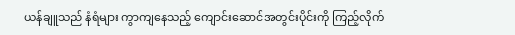ယန်ချူသည် နံရံများ ကွာကျနေသည့် ကျောင်းဆောင်အတွင်းပိုင်းကို ကြည့်လိုက်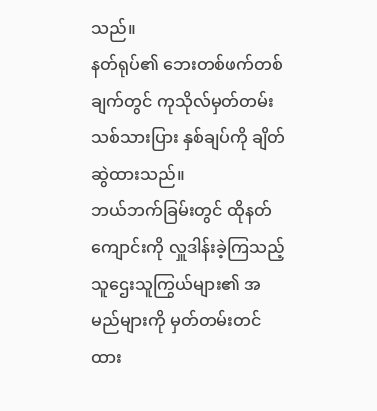သည်။
နတ်ရုပ်၏ ဘေးတစ်ဖက်တစ်ချက်တွင် ကုသိုလ်မှတ်တမ်း သစ်သားပြား နှစ်ချပ်ကို ချိတ်ဆွဲထားသည်။
ဘယ်ဘက်ခြမ်းတွင် ထိုနတ်ကျောင်းကို လှူဒါန်းခဲ့ကြသည့် သူဌေးသူကြွယ်များ၏ အမည်များကို မှတ်တမ်းတင်ထား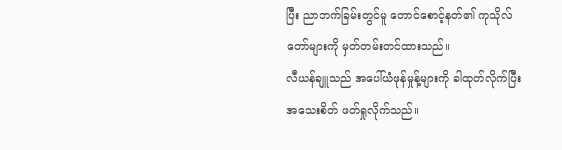ပြီး ညာဘက်ခြမ်းတွင်မူ တောင်စောင့်နတ်၏ ကုသိုလ်တော်များကို မှတ်တမ်းတင်ထားသည်။
လီယန်ချူသည် အပေါ်ယံဖုန်မှုန့်များကို ခါထုတ်လိုက်ပြီး အသေးစိတ် ဖတ်ရှုလိုက်သည်။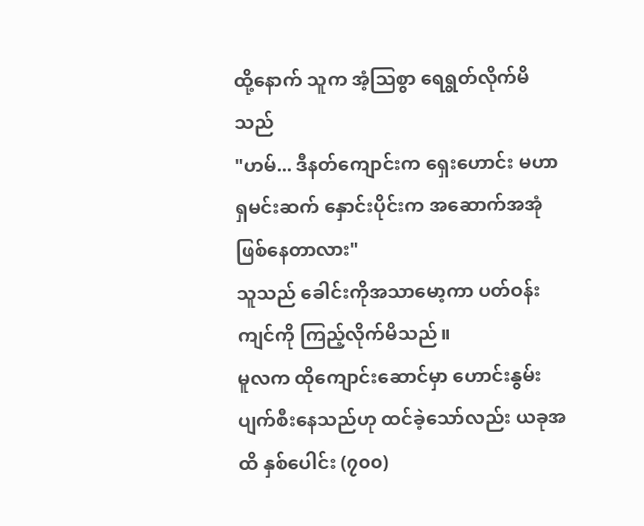ထို့နောက် သူက အံ့သြစွာ ရေရွတ်လိုက်မိသည်
"ဟမ်... ဒီနတ်ကျောင်းက ရှေးဟောင်း မဟာရှမင်းဆက် နှောင်းပိုင်းက အဆောက်အအုံ ဖြစ်နေတာလား"
သူသည် ခေါင်းကိုအသာမော့ကာ ပတ်ဝန်းကျင်ကို ကြည့်လိုက်မိသည်။
မူလက ထိုကျောင်းဆောင်မှာ ဟောင်းနွမ်းပျက်စီးနေသည်ဟု ထင်ခဲ့သော်လည်း ယခုအထိ နှစ်ပေါင်း (၇၀၀)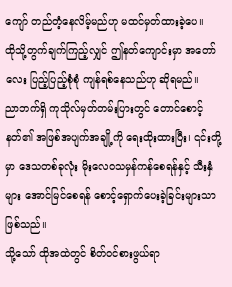ကျော် တည်တံ့နေလိမ့်မည်ဟု မထင်မှတ်ထားခဲ့ပေ။
ထိုသို့တွက်ချက်ကြည့်လျှင် ဤနတ်ကျောင်းမှာ အတော်လေး ပြည့်ပြည့်စုံစုံ ကျန်ရစ်နေသည်ဟု ဆိုရမည်။
ညာဘက်ရှိ ကုသိုလ်မှတ်တမ်းပြားတွင် တောင်စောင့်နတ်၏ အဖြစ်အပျက်အချို့ကို ရေးထိုးထားပြီး၊ ၎င်းတို့မှာ ဒေသတစ်ခုလုံး မိုးလေဝသမှန်ကန်စေရန်နှင့် သီးနှံများ အောင်မြင်စေရန် စောင့်ရှောက်ပေးခဲ့ခြင်းများသာ ဖြစ်သည်။
သို့သော် ထိုအထဲတွင် စိတ်ဝင်စားဖွယ်ရာ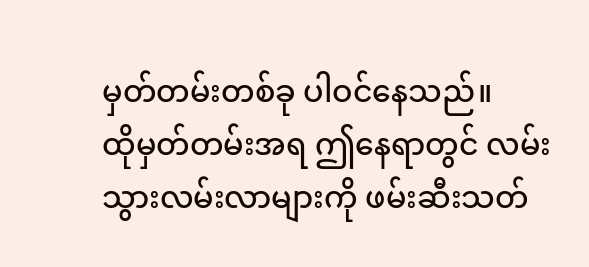မှတ်တမ်းတစ်ခု ပါဝင်နေသည်။
ထိုမှတ်တမ်းအရ ဤနေရာတွင် လမ်းသွားလမ်းလာများကို ဖမ်းဆီးသတ်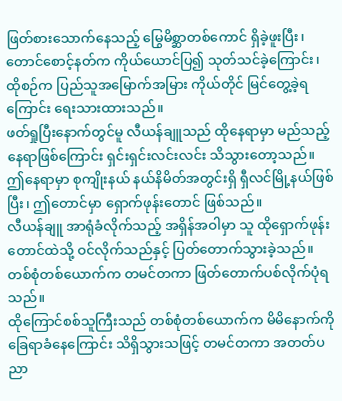ဖြတ်စားသောက်နေသည့် မြွေမိစ္ဆာတစ်ကောင် ရှိခဲ့ဖူးပြီး၊ တောင်စောင့်နတ်က ကိုယ်ယောင်ပြ၍ သုတ်သင်ခဲ့ကြောင်း၊ ထိုစဉ်က ပြည်သူအမြောက်အမြား ကိုယ်တိုင် မြင်တွေ့ခဲ့ရကြောင်း ရေးသားထားသည်။
ဖတ်ရှုပြီးနောက်တွင်မူ လီယန်ချူသည် ထိုနေရာမှာ မည်သည့်နေရာဖြစ်ကြောင်း ရှင်းရှင်းလင်းလင်း သိသွားတော့သည်။
ဤနေရာမှာ စုကျိုးနယ် နယ်နိမိတ်အတွင်းရှိ ရှီလင်မြို့နယ်ဖြစ်ပြီး၊ ဤတောင်မှာ ရှောက်ဖုန်းတောင် ဖြစ်သည်။
လီယန်ချူ အာရုံခံလိုက်သည့် အရှိန်အဝါမှာ သူ ထိုရှောက်ဖုန်းတောင်ထဲသို့ ဝင်လိုက်သည်နှင့် ပြတ်တောက်သွားခဲ့သည်။
တစ်စုံတစ်ယောက်က တမင်တကာ ဖြတ်တောက်ပစ်လိုက်ပုံရသည်။
ထိုကြောင်စစ်သူကြီးသည် တစ်စုံတစ်ယောက်က မိမိနောက်ကို ခြေရာခံနေကြောင်း သိရှိသွားသဖြင့် တမင်တကာ အတတ်ပညာ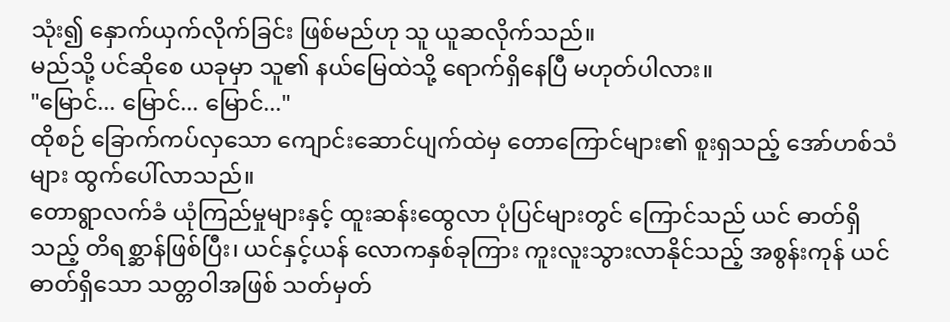သုံး၍ နှောက်ယှက်လိုက်ခြင်း ဖြစ်မည်ဟု သူ ယူဆလိုက်သည်။
မည်သို့ ပင်ဆိုစေ ယခုမှာ သူ၏ နယ်မြေထဲသို့ ရောက်ရှိနေပြီ မဟုတ်ပါလား။
"မြောင်... မြောင်... မြောင်..."
ထိုစဉ် ခြောက်ကပ်လှသော ကျောင်းဆောင်ပျက်ထဲမှ တောကြောင်များ၏ စူးရှသည့် အော်ဟစ်သံများ ထွက်ပေါ်လာသည်။
တောရွာလက်ခံ ယုံကြည်မှုများနှင့် ထူးဆန်းထွေလာ ပုံပြင်များတွင် ကြောင်သည် ယင် ဓာတ်ရှိသည့် တိရစ္ဆာန်ဖြစ်ပြီး၊ ယင်နှင့်ယန် လောကနှစ်ခုကြား ကူးလူးသွားလာနိုင်သည့် အစွန်းကုန် ယင်ဓာတ်ရှိသော သတ္တဝါအဖြစ် သတ်မှတ်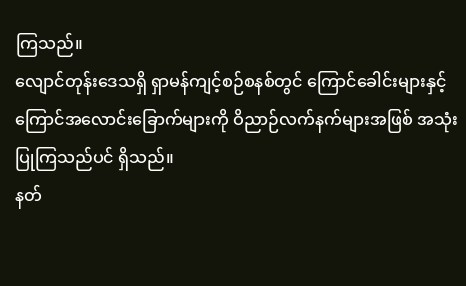ကြသည်။
လျောင်တုန်းဒေသရှိ ရှာမန်ကျင့်စဉ်စနစ်တွင် ကြောင်ခေါင်းများနှင့် ကြောင်အလောင်းခြောက်များကို ဝိညာဉ်လက်နက်များအဖြစ် အသုံးပြုကြသည်ပင် ရှိသည်။
နတ်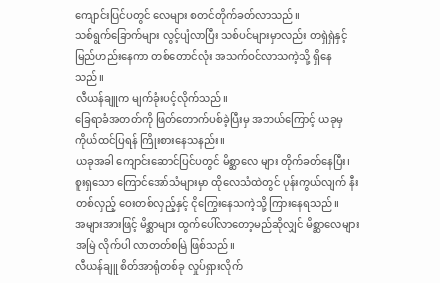ကျောင်းပြင်ပတွင် လေများ စတင်တိုက်ခတ်လာသည်။
သစ်ရွက်ခြောက်များ လွင့်ပျံလာပြီး သစ်ပင်များမှာလည်း တရှဲရှဲနှင့် မြည်ဟည်းနေကာ တစ်တောင်လုံး အသက်ဝင်လာသကဲ့သို့ ရှိနေသည်။
လီယန်ချူက မျက်ခုံးပင့်လိုက်သည်။
ခြေရာခံအတတ်ကို ဖြတ်တောက်ပစ်ခဲ့ပြီးမှ အဘယ်ကြောင့် ယခုမှ ကိုယ်ထင်ပြရန် ကြိုးစားနေသနည်း။
ယခုအခါ ကျောင်းဆောင်ပြင်ပတွင် မိစ္ဆာလေ များ တိုက်ခတ်နေပြီး၊ စူးရှသော ကြောင်အော်သံများမှာ ထိုလေသံထဲတွင် ပုန်းကွယ်လျက် နီးတစ်လှည့် ဝေးတစ်လှည့်နှင့် ငိုကြွေးနေသကဲ့သို့ ကြားနေရသည်။
အများအားဖြင့် မိစ္ဆာများ ထွက်ပေါ်လာတော့မည်ဆိုလျှင် မိစ္ဆာလေများ အမြဲ လိုက်ပါ လာတတ်စမြဲ ဖြစ်သည်။
လီယန်ချူ စိတ်အာရုံတစ်ခု လှုပ်ရှားလိုက်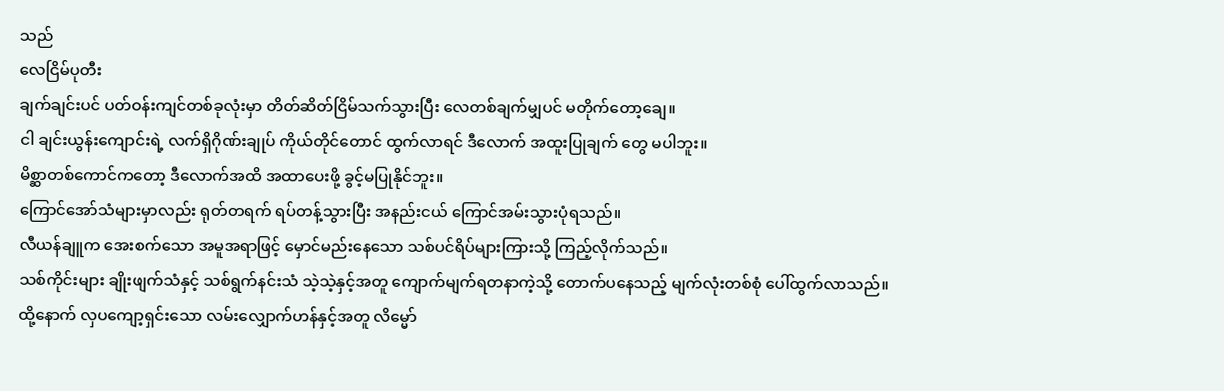သည်
လေငြိမ်ပုတီး
ချက်ချင်းပင် ပတ်ဝန်းကျင်တစ်ခုလုံးမှာ တိတ်ဆိတ်ငြိမ်သက်သွားပြီး လေတစ်ချက်မျှပင် မတိုက်တော့ချေ။
ငါ ချင်းယွန်းကျောင်းရဲ့ လက်ရှိဂိုဏ်းချုပ် ကိုယ်တိုင်တောင် ထွက်လာရင် ဒီလောက် အထူးပြုချက် တွေ မပါဘူး။
မိစ္ဆာတစ်ကောင်ကတော့ ဒီလောက်အထိ အထာပေးဖို့ ခွင့်မပြုနိုင်ဘူး။
ကြောင်အော်သံများမှာလည်း ရုတ်တရက် ရပ်တန့်သွားပြီး အနည်းငယ် ကြောင်အမ်းသွားပုံရသည်။
လီယန်ချူက အေးစက်သော အမူအရာဖြင့် မှောင်မည်းနေသော သစ်ပင်ရိပ်များကြားသို့ ကြည့်လိုက်သည်။
သစ်ကိုင်းများ ချိုးဖျက်သံနှင့် သစ်ရွက်နင်းသံ သဲ့သဲ့နှင့်အတူ ကျောက်မျက်ရတနာကဲ့သို့ တောက်ပနေသည့် မျက်လုံးတစ်စုံ ပေါ်ထွက်လာသည်။
ထို့နောက် လှပကျော့ရှင်းသော လမ်းလျှောက်ဟန်နှင့်အတူ လိမ္မော်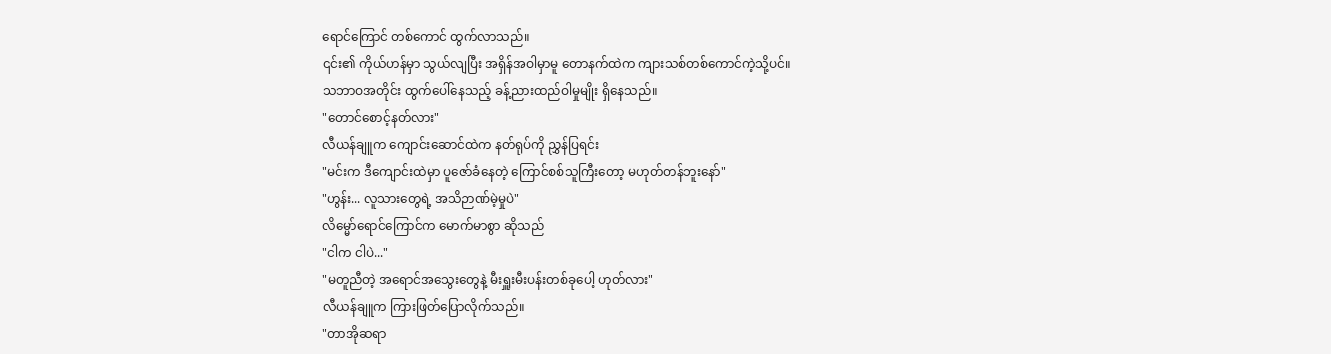ရောင်ကြောင် တစ်ကောင် ထွက်လာသည်။
၎င်း၏ ကိုယ်ဟန်မှာ သွယ်လျပြီး အရှိန်အဝါမှာမူ တောနက်ထဲက ကျားသစ်တစ်ကောင်ကဲ့သို့ပင်။
သဘာဝအတိုင်း ထွက်ပေါ်နေသည့် ခန့်ညားထည်ဝါမှုမျိုး ရှိနေသည်။
"တောင်စောင့်နတ်လား"
လီယန်ချူက ကျောင်းဆောင်ထဲက နတ်ရုပ်ကို ညွှန်ပြရင်း
"မင်းက ဒီကျောင်းထဲမှာ ပူဇော်ခံနေတဲ့ ကြောင်စစ်သူကြီးတော့ မဟုတ်တန်ဘူးနော်"
"ဟွန်း... လူသားတွေရဲ့ အသိဉာဏ်မဲ့မှုပဲ"
လိမ္မော်ရောင်ကြောင်က မောက်မာစွာ ဆိုသည်
"ငါက ငါပဲ..."
"မတူညီတဲ့ အရောင်အသွေးတွေနဲ့ မီးရှူးမီးပန်းတစ်ခုပေါ့ ဟုတ်လား"
လီယန်ချူက ကြားဖြတ်ပြောလိုက်သည်။
"တာအိုဆရာ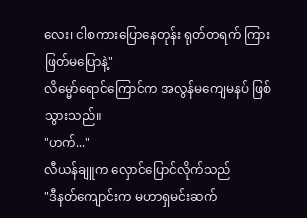လေး၊ ငါစကားပြောနေတုန်း ရုတ်တရက် ကြားဖြတ်မပြောနဲ့"
လိမ္မော်ရောင်ကြောင်က အလွန်မကျေမနပ် ဖြစ်သွားသည်။
"ဟက်..."
လီယန်ချူက လှောင်ပြောင်လိုက်သည်
"ဒီနတ်ကျောင်းက မဟာရှမင်းဆက်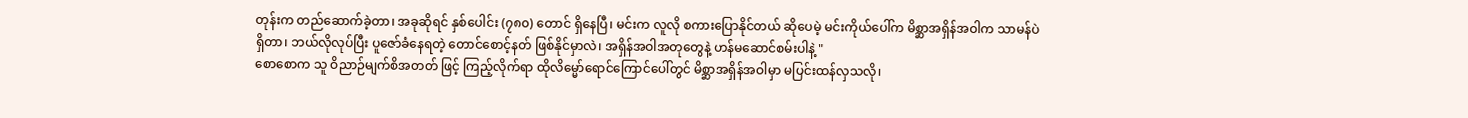တုန်းက တည်ဆောက်ခဲ့တာ၊ အခုဆိုရင် နှစ်ပေါင်း (၇၈၀) တောင် ရှိနေပြီ၊ မင်းက လူလို စကားပြောနိုင်တယ် ဆိုပေမဲ့ မင်းကိုယ်ပေါ်က မိစ္ဆာအရှိန်အဝါက သာမန်ပဲရှိတာ၊ ဘယ်လိုလုပ်ပြီး ပူဇော်ခံနေရတဲ့ တောင်စောင့်နတ် ဖြစ်နိုင်မှာလဲ၊ အရှိန်အဝါအတုတွေနဲ့ ဟန်မဆောင်စမ်းပါနဲ့ "
စောစောက သူ ဝိညာဉ်မျက်စိအတတ် ဖြင့် ကြည့်လိုက်ရာ ထိုလိမ္မော်ရောင်ကြောင်ပေါ်တွင် မိစ္ဆာအရှိန်အဝါမှာ မပြင်းထန်လှသလို၊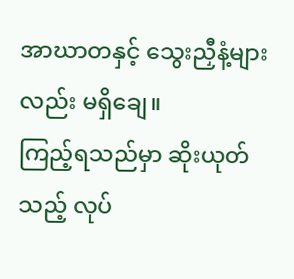အာဃာတနှင့် သွေးညှီနံ့များလည်း မရှိချေ။
ကြည့်ရသည်မှာ ဆိုးယုတ်သည့် လုပ်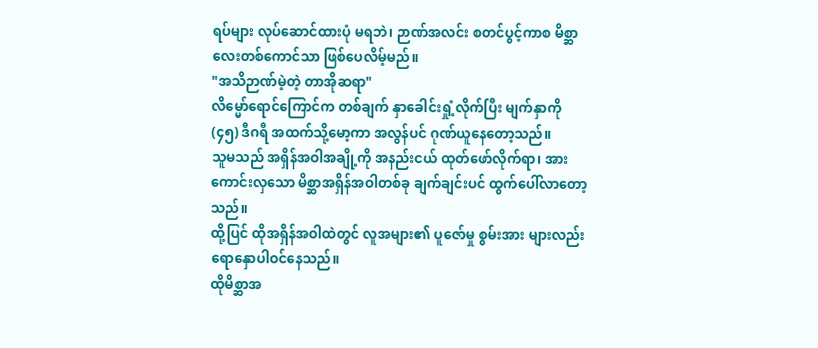ရပ်များ လုပ်ဆောင်ထားပုံ မရဘဲ၊ ဉာဏ်အလင်း စတင်ပွင့်ကာစ မိစ္ဆာလေးတစ်ကောင်သာ ဖြစ်ပေလိမ့်မည်။
"အသိဉာဏ်မဲ့တဲ့ တာအိုဆရာ"
လိမ္မော်ရောင်ကြောင်က တစ်ချက် နှာခေါင်းရှုံ့လိုက်ပြီး မျက်နှာကို (၄၅) ဒီဂရီ အထက်သို့မော့ကာ အလွန်ပင် ဂုဏ်ယူနေတော့သည်။
သူမသည် အရှိန်အဝါအချို့ကို အနည်းငယ် ထုတ်ဖော်လိုက်ရာ၊ အားကောင်းလှသော မိစ္ဆာအရှိန်အဝါတစ်ခု ချက်ချင်းပင် ထွက်ပေါ်လာတော့သည်။
ထို့ပြင် ထိုအရှိန်အဝါထဲတွင် လူအများ၏ ပူဇော်မှု စွမ်းအား များလည်း ရောနှောပါဝင်နေသည်။
ထိုမိစ္ဆာအ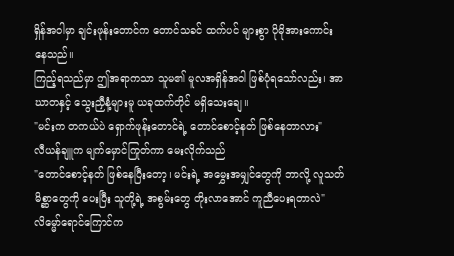ရှိန်အဝါမှာ ချင်းဖုန်းတောင်က တောင်သခင် ထက်ပင် များစွာ ပိုမိုအားကောင်းနေသည်။
ကြည့်ရသည်မှာ ဤအရာကသာ သူမ၏ မူလအရှိန်အဝါ ဖြစ်ပုံရသော်လည်း၊ အာဃာတနှင့် သွေးညှီနံ့များမူ ယခုထက်တိုင် မရှိသေးချေ။
"မင်းက တကယ်ပဲ ရှောက်ဖုန်းတောင်ရဲ့ တောင်စောင့်နတ် ဖြစ်နေတာလား"
လီယန်ချူက မျက်မှောင်ကြုတ်ကာ မေးလိုက်သည်
"တောင်စောင့်နတ် ဖြစ်နေပြီးတော့၊ မင်းရဲ့ အမွှေးအမျှင်တွေကို ဘာလို့ လူသတ်မိစ္ဆာတွေကို ပေးပြီး သူတို့ရဲ့ အစွမ်းတွေ တိုးလာအောင် ကူညီပေးရတာလဲ"
လိမ္မော်ရောင်ကြောင်က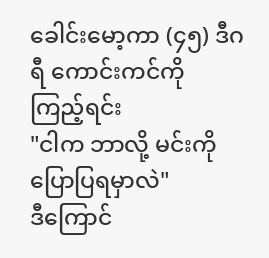ခေါင်းမော့ကာ (၄၅) ဒီဂရီ ကောင်းကင်ကို ကြည့်ရင်း
"ငါက ဘာလို့ မင်းကို ပြောပြရမှာလဲ"
ဒီကြောင်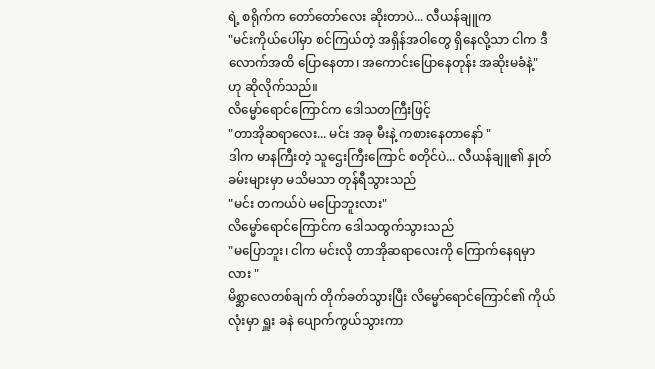ရဲ့ စရိုက်က တော်တော်လေး ဆိုးတာပဲ... လီယန်ချူက
"မင်းကိုယ်ပေါ်မှာ စင်ကြယ်တဲ့ အရှိန်အဝါတွေ ရှိနေလို့သာ ငါက ဒီလောက်အထိ ပြောနေတာ၊ အကောင်းပြောနေတုန်း အဆိုးမခံနဲ့"
ဟု ဆိုလိုက်သည်။
လိမ္မော်ရောင်ကြောင်က ဒေါသတကြီးဖြင့်
"တာအိုဆရာလေး... မင်း အခု မီးနဲ့ ကစားနေတာနော် "
ဒါက မာနကြီးတဲ့ သူဌေးကြီးကြောင် စတိုင်ပဲ... လီယန်ချူ၏ နှုတ်ခမ်းများမှာ မသိမသာ တုန်ရီသွားသည်
"မင်း တကယ်ပဲ မပြောဘူးလား"
လိမ္မော်ရောင်ကြောင်က ဒေါသထွက်သွားသည်
"မပြောဘူး၊ ငါက မင်းလို တာအိုဆရာလေးကို ကြောက်နေရမှာလား "
မိစ္ဆာလေတစ်ချက် တိုက်ခတ်သွားပြီး လိမ္မော်ရောင်ကြောင်၏ ကိုယ်လုံးမှာ ရှူး ခနဲ ပျောက်ကွယ်သွားကာ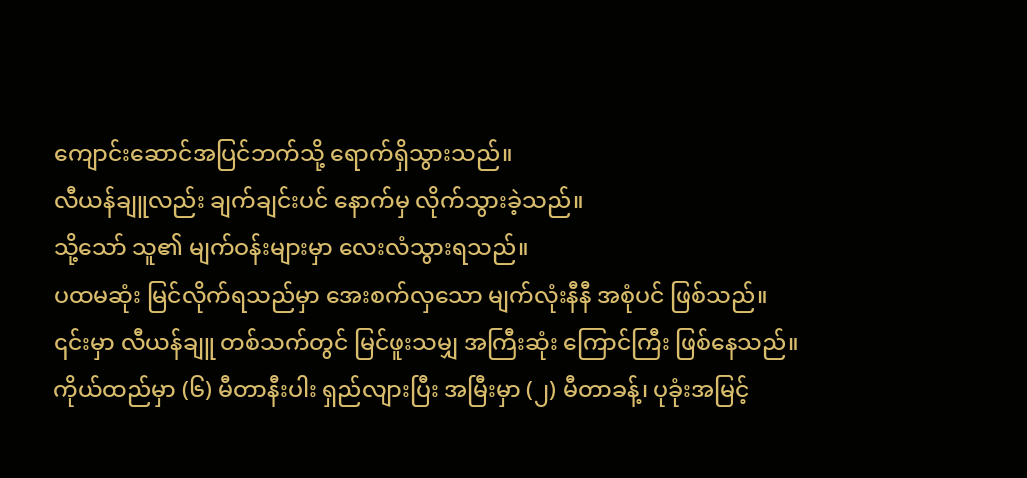ကျောင်းဆောင်အပြင်ဘက်သို့ ရောက်ရှိသွားသည်။
လီယန်ချူလည်း ချက်ချင်းပင် နောက်မှ လိုက်သွားခဲ့သည်။
သို့သော် သူ၏ မျက်ဝန်းများမှာ လေးလံသွားရသည်။
ပထမဆုံး မြင်လိုက်ရသည်မှာ အေးစက်လှသော မျက်လုံးနီနီ အစုံပင် ဖြစ်သည်။
၎င်းမှာ လီယန်ချူ တစ်သက်တွင် မြင်ဖူးသမျှ အကြီးဆုံး ကြောင်ကြီး ဖြစ်နေသည်။
ကိုယ်ထည်မှာ (၆) မီတာနီးပါး ရှည်လျားပြီး အမြီးမှာ (၂) မီတာခန့်၊ ပုခုံးအမြင့်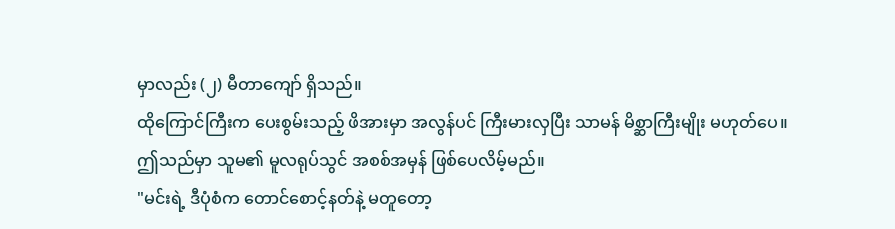မှာလည်း (၂) မီတာကျော် ရှိသည်။
ထိုကြောင်ကြီးက ပေးစွမ်းသည့် ဖိအားမှာ အလွန်ပင် ကြီးမားလှပြီး သာမန် မိစ္ဆာကြီးမျိုး မဟုတ်ပေ။
ဤသည်မှာ သူမ၏ မူလရုပ်သွင် အစစ်အမှန် ဖြစ်ပေလိမ့်မည်။
"မင်းရဲ့ ဒီပုံစံက တောင်စောင့်နတ်နဲ့ မတူတော့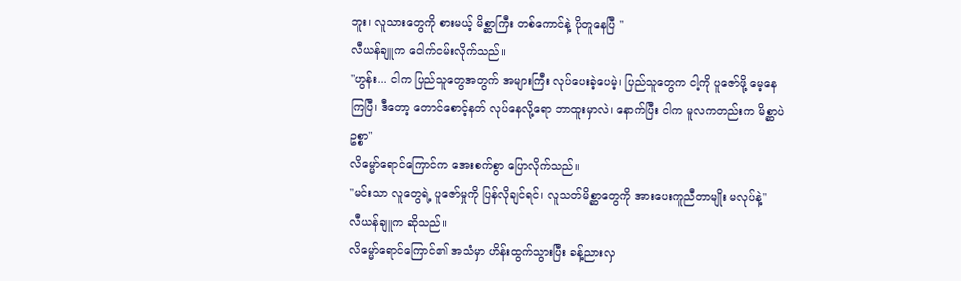ဘူး၊ လူသားတွေကို စားမယ့် မိစ္ဆာကြီး တစ်ကောင်နဲ့ ပိုတူနေပြီ "
လီယန်ချူက ငေါက်ငမ်းလိုက်သည်။
"ဟွန်း... ငါက ပြည်သူတွေအတွက် အများကြီး လုပ်ပေးခဲ့ပေမဲ့၊ ပြည်သူတွေက ငါ့ကို ပူဇော်ဖို့ မေ့နေကြပြီ၊ ဒီတော့ တောင်စောင့်နတ် လုပ်နေလို့ရော ဘာထူးမှာလဲ၊ နောက်ပြီး ငါက မူလကတည်းက မိစ္ဆာပဲဥစ္စာ"
လိမ္မော်ရောင်ကြောင်က အေးစက်စွာ ပြောလိုက်သည်။
"မင်းသာ လူတွေရဲ့ ပူဇော်မှုကို ပြန်လိုချင်ရင်၊ လူသတ်မိစ္ဆာတွေကို အားပေးကူညီတာမျိုး မလုပ်နဲ့"
လီယန်ချူက ဆိုသည်။
လိမ္မော်ရောင်ကြောင်၏ အသံမှာ ဟိန်းထွက်သွားပြီး ခန့်ညားလှ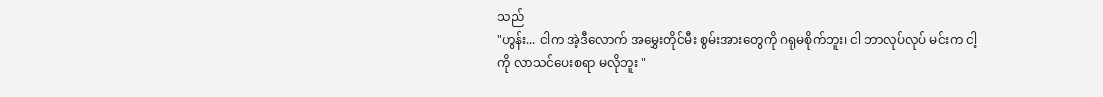သည်
"ဟွန်း... ငါက အဲ့ဒီလောက် အမွှေးတိုင်မီး စွမ်းအားတွေကို ဂရုမစိုက်ဘူး၊ ငါ ဘာလုပ်လုပ် မင်းက ငါ့ကို လာသင်ပေးစရာ မလိုဘူး "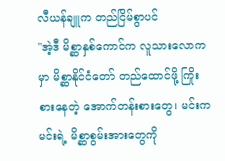လီယန်ချူက တည်ငြိမ်စွာပင်
"အဲ့ဒီ မိစ္ဆာနှစ်ကောင်က လူသားလောကမှာ မိစ္ဆာနိုင်ငံတော် တည်ထောင်ဖို့ ကြိုးစားနေတဲ့ အောက်တန်းစားတွေ၊ မင်းက မင်းရဲ့ မိစ္ဆာစွမ်းအားတွေကို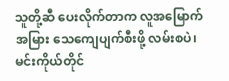သူတို့ဆီ ပေးလိုက်တာက လူအမြောက်အမြား သေကျေပျက်စီးဖို့ လမ်းစပဲ၊ မင်းကိုယ်တိုင်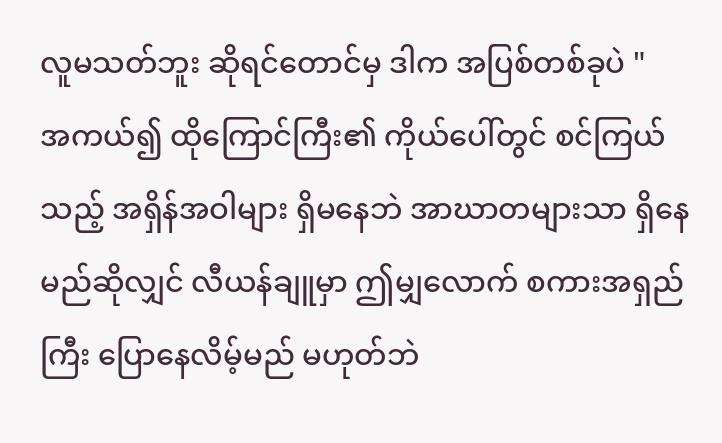လူမသတ်ဘူး ဆိုရင်တောင်မှ ဒါက အပြစ်တစ်ခုပဲ "
အကယ်၍ ထိုကြောင်ကြီး၏ ကိုယ်ပေါ်တွင် စင်ကြယ်သည့် အရှိန်အဝါများ ရှိမနေဘဲ အာဃာတများသာ ရှိနေမည်ဆိုလျှင် လီယန်ချူမှာ ဤမျှလောက် စကားအရှည်ကြီး ပြောနေလိမ့်မည် မဟုတ်ဘဲ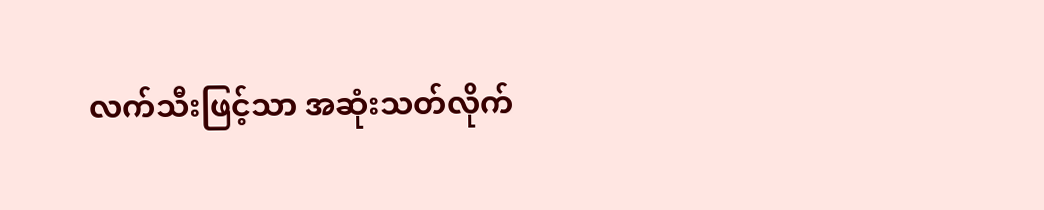လက်သီးဖြင့်သာ အဆုံးသတ်လိုက်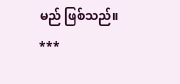မည် ဖြစ်သည်။
***